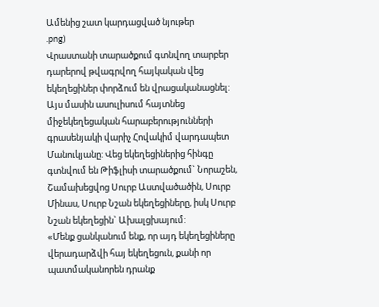Ամենից շատ կարդացված նյութեր
.png)
Վրաստանի տարածքում գտնվող տարբեր դարերով թվագրվող հայկական վեց եկեղեցիներ փորձում են վրացականացնել: Այս մասին ասուլիսում հայտնեց միջեկեղեցական հարաբերությունների գրասենյակի վարիչ Հովակիմ վարդապետ Մանուկյանը: Վեց եկեղեցիներից հինգը գտնվում են Թիֆլիսի տարածքում` Նորաշեն, Շամախեցվոց Սուրբ Աստվածածին, Սուրբ Մինաս, Սուրբ Նշան եկեղեցիները, իսկ Սուրբ Նշան եկեղեցին` Ախալցխայում:
«Մենք ցանկանում ենք, որ այդ եկեղեցիները վերադարձվի հայ եկեղեցուն, քանի որ պատմականորեն դրանք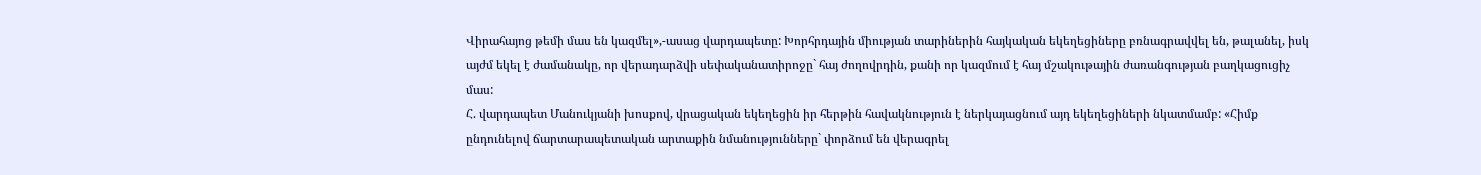Վիրահայոց թեմի մաս են կազմել»,-ասաց վարդապետը: Խորհրդային միության տարիներին հայկական եկեղեցիները բռնագրավվել են, թալանել, իսկ այժմ եկել է ժամանակը, որ վերադարձվի սեփականատիրոջը` հայ ժողովրդին, քանի որ կազմում է հայ մշակութային ժառանգության բաղկացուցիչ մաս:
Հ. վարդապետ Մանուկյանի խոսքով, վրացական եկեղեցին իր հերթին հավակնություն է ներկայացնում այդ եկեղեցիների նկատմամբ: «Հիմք ընդունելով ճարտարապետական արտաքին նմանությունները` փորձում են վերագրել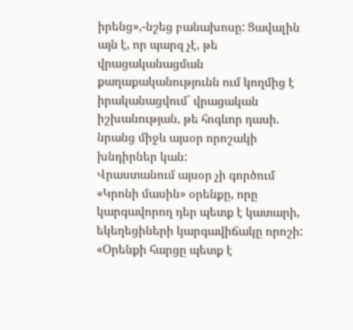իրենց»,-նշեց բանախոսը: Ցավալին այն է, որ պարզ չէ, թե վրացականացման քաղաքականությունն ում կողմից է իրականացվում` վրացական իշխանության, թե հոգևոր դասի. նրանց միջև այսօր որոշակի խնդիրներ կան:
Վրաստանում այսօր չի գործում «Կրոնի մասին» օրենքը, որը կարգավորող դեր պետք է կատարի, եկեղեցիների կարգավիճակը որոշի: «Օրենքի հարցը պետք է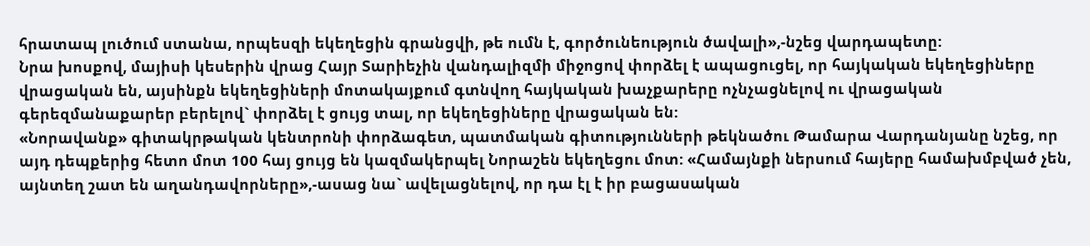հրատապ լուծում ստանա, որպեսզի եկեղեցին գրանցվի, թե ումն է, գործունեություն ծավալի»,-նշեց վարդապետը:
Նրա խոսքով, մայիսի կեսերին վրաց Հայր Տարիեչին վանդալիզմի միջոցով փորձել է ապացուցել, որ հայկական եկեղեցիները վրացական են, այսինքն եկեղեցիների մոտակայքում գտնվող հայկական խաչքարերը ոչնչացնելով ու վրացական գերեզմանաքարեր բերելով` փորձել է ցույց տալ, որ եկեղեցիները վրացական են:
«Նորավանք» գիտակրթական կենտրոնի փորձագետ, պատմական գիտությունների թեկնածու Թամարա Վարդանյանը նշեց, որ այդ դեպքերից հետո մոտ 100 հայ ցույց են կազմակերպել Նորաշեն եկեղեցու մոտ: «Համայնքի ներսում հայերը համախմբված չեն, այնտեղ շատ են աղանդավորները»,-ասաց նա` ավելացնելով, որ դա էլ է իր բացասական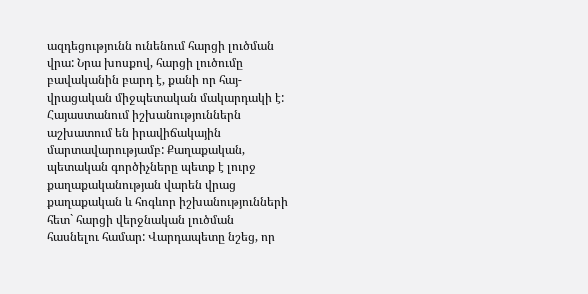ազդեցությունն ունենում հարցի լուծման վրա: Նրա խոսքով, հարցի լուծումը բավականին բարդ է, քանի որ հայ-վրացական միջպետական մակարդակի է: Հայաստանում իշխանություններն աշխատում են իրավիճակային մարտավարությամբ: Քաղաքական, պետական գործիչները պետք է լուրջ քաղաքականության վարեն վրաց քաղաքական և հոգևոր իշխանությունների հետ` հարցի վերջնական լուծման հասնելու համար: Վարդապետը նշեց, որ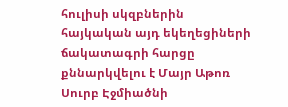հուլիսի սկզբներին հայկական այդ եկեղեցիների ճակատագրի հարցը քննարկվելու է Մայր Աթոռ Սուրբ Էջմիածնի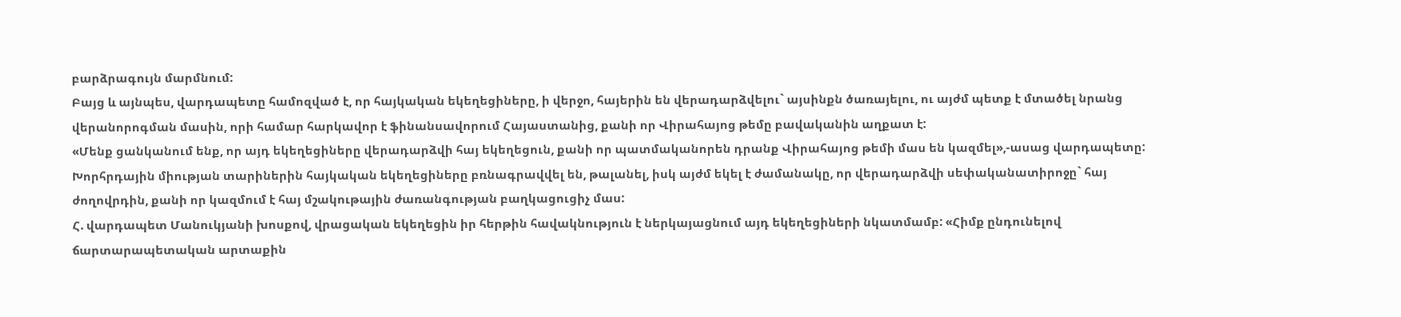բարձրագույն մարմնում:
Բայց և այնպես, վարդապետը համոզված է, որ հայկական եկեղեցիները, ի վերջո, հայերին են վերադարձվելու` այսինքն ծառայելու, ու այժմ պետք է մտածել նրանց վերանորոգման մասին, որի համար հարկավոր է ֆինանսավորում Հայաստանից, քանի որ Վիրահայոց թեմը բավականին աղքատ է:
«Մենք ցանկանում ենք, որ այդ եկեղեցիները վերադարձվի հայ եկեղեցուն, քանի որ պատմականորեն դրանք Վիրահայոց թեմի մաս են կազմել»,-ասաց վարդապետը: Խորհրդային միության տարիներին հայկական եկեղեցիները բռնագրավվել են, թալանել, իսկ այժմ եկել է ժամանակը, որ վերադարձվի սեփականատիրոջը` հայ ժողովրդին, քանի որ կազմում է հայ մշակութային ժառանգության բաղկացուցիչ մաս:
Հ. վարդապետ Մանուկյանի խոսքով, վրացական եկեղեցին իր հերթին հավակնություն է ներկայացնում այդ եկեղեցիների նկատմամբ: «Հիմք ընդունելով ճարտարապետական արտաքին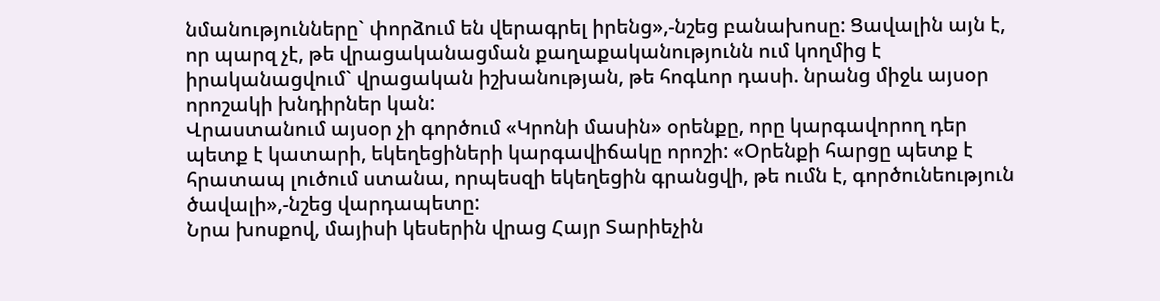նմանությունները` փորձում են վերագրել իրենց»,-նշեց բանախոսը: Ցավալին այն է, որ պարզ չէ, թե վրացականացման քաղաքականությունն ում կողմից է իրականացվում` վրացական իշխանության, թե հոգևոր դասի. նրանց միջև այսօր որոշակի խնդիրներ կան:
Վրաստանում այսօր չի գործում «Կրոնի մասին» օրենքը, որը կարգավորող դեր պետք է կատարի, եկեղեցիների կարգավիճակը որոշի: «Օրենքի հարցը պետք է հրատապ լուծում ստանա, որպեսզի եկեղեցին գրանցվի, թե ումն է, գործունեություն ծավալի»,-նշեց վարդապետը:
Նրա խոսքով, մայիսի կեսերին վրաց Հայր Տարիեչին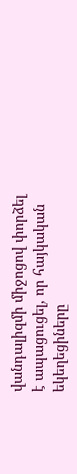վանդալիզմի միջոցով փորձել է ապացուցել, որ հայկական եկեղեցիները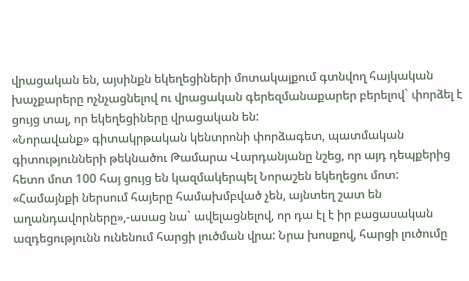վրացական են, այսինքն եկեղեցիների մոտակայքում գտնվող հայկական խաչքարերը ոչնչացնելով ու վրացական գերեզմանաքարեր բերելով` փորձել է ցույց տալ, որ եկեղեցիները վրացական են:
«Նորավանք» գիտակրթական կենտրոնի փորձագետ, պատմական գիտությունների թեկնածու Թամարա Վարդանյանը նշեց, որ այդ դեպքերից հետո մոտ 100 հայ ցույց են կազմակերպել Նորաշեն եկեղեցու մոտ: «Համայնքի ներսում հայերը համախմբված չեն, այնտեղ շատ են աղանդավորները»,-ասաց նա` ավելացնելով, որ դա էլ է իր բացասական ազդեցությունն ունենում հարցի լուծման վրա: Նրա խոսքով, հարցի լուծումը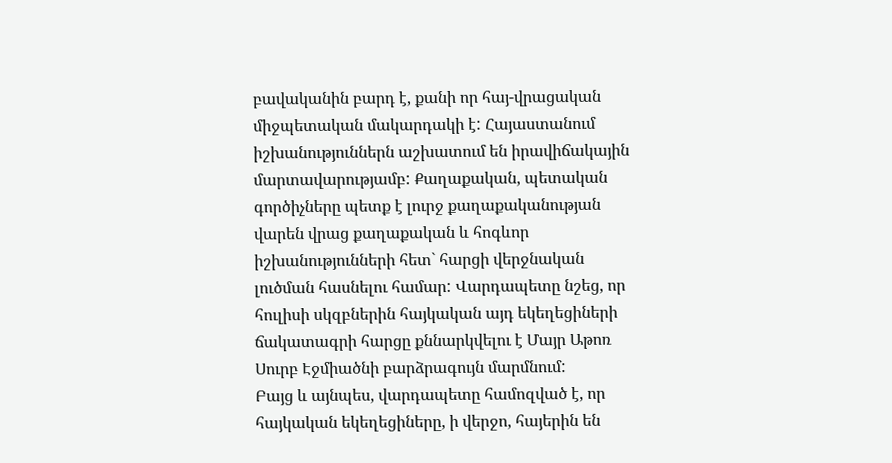բավականին բարդ է, քանի որ հայ-վրացական միջպետական մակարդակի է: Հայաստանում իշխանություններն աշխատում են իրավիճակային մարտավարությամբ: Քաղաքական, պետական գործիչները պետք է լուրջ քաղաքականության վարեն վրաց քաղաքական և հոգևոր իշխանությունների հետ` հարցի վերջնական լուծման հասնելու համար: Վարդապետը նշեց, որ հուլիսի սկզբներին հայկական այդ եկեղեցիների ճակատագրի հարցը քննարկվելու է Մայր Աթոռ Սուրբ Էջմիածնի բարձրագույն մարմնում:
Բայց և այնպես, վարդապետը համոզված է, որ հայկական եկեղեցիները, ի վերջո, հայերին են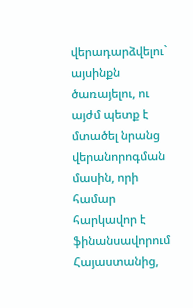վերադարձվելու` այսինքն ծառայելու, ու այժմ պետք է մտածել նրանց վերանորոգման մասին, որի համար հարկավոր է ֆինանսավորում Հայաստանից,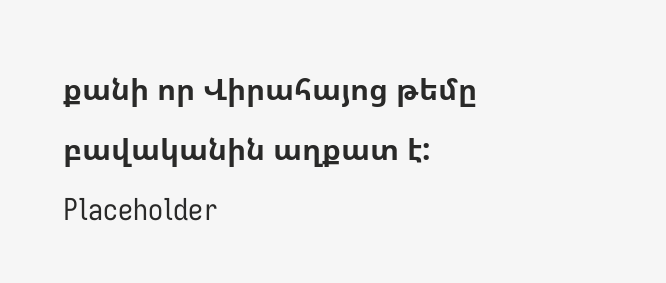քանի որ Վիրահայոց թեմը բավականին աղքատ է:
Placeholder